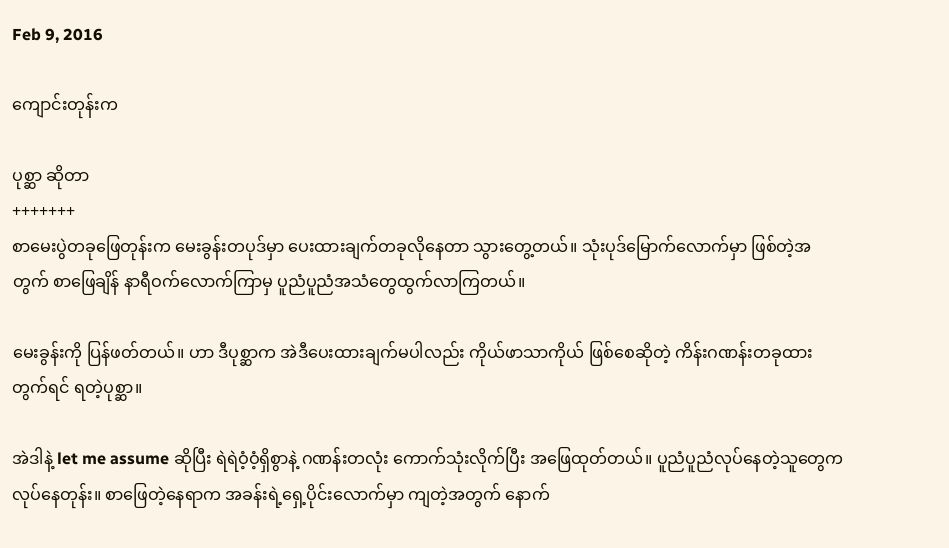Feb 9, 2016

ကျောင်းတုန်းက

ပုစ္ဆာ ဆိုတာ
+++++++
စာမေးပွဲတခုဖြေတုန်းက မေးခွန်းတပုဒ်မှာ ပေးထားချက်တခုလိုနေတာ သွားတွေ့တယ်။ သုံးပုဒ်မြောက်လောက်မှာ ဖြစ်တဲ့အတွက် စာဖြေချိန် နာရီဝက်လောက်ကြာမှ ပူညံပူညံအသံတွေထွက်လာကြတယ်။

မေးခွန်းကို ပြန်ဖတ်တယ်။ ဟာ ဒီပုစ္ဆာက အဲဒီပေးထားချက်မပါလည်း ကိုယ်ဖာသာကိုယ် ဖြစ်စေဆိုတဲ့ ကိန်းဂဏန်းတခုထားတွက်ရင် ရတဲ့ပုစ္ဆာ။

အဲဒါနဲ့ let me assume ဆိုပြီး ရဲရဲဝံ့ဝံ့ရှိစွာနဲ့ ဂဏန်းတလုံး ကောက်သုံးလိုက်ပြီး အဖြေထုတ်တယ်။ ပူညံပူညံလုပ်နေတဲ့သူတွေက လုပ်နေတုန်း။ စာဖြေတဲ့နေရာက အခန်းရဲ့ရှေ့ပိုင်းလောက်မှာ ကျတဲ့အတွက် နောက်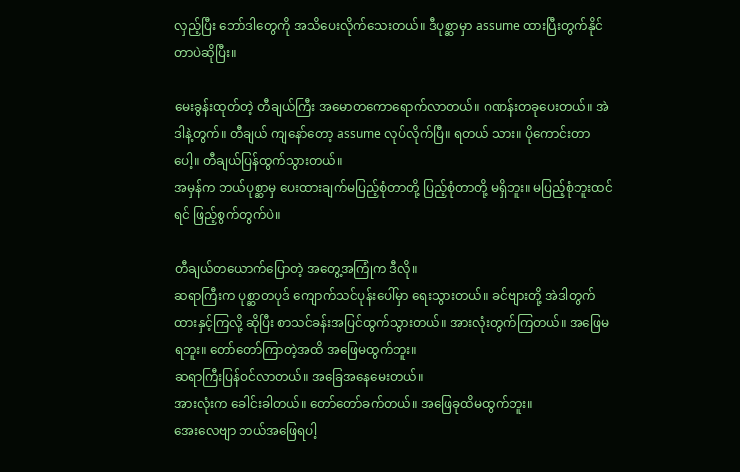လှည့်ပြီး ဘော်ဒါတွေကို အသိပေးလိုက်သေးတယ်။ ဒီပုစ္ဆာမှာ assume ထားပြီးတွက်နိုင်တာပဲဆိုပြီး။

မေးခွန်းထုတ်တဲ့ တီချယ်ကြီး အမောတကောရောက်လာတယ်။ ဂဏန်းတခုပေးတယ်။ အဲဒါနဲ့တွက်။ တီချယ် ကျနော်တော့ assume လုပ်လိုက်ပြီ။ ရတယ် သား။ ပိုကောင်းတာပေါ့။ တီချယ်ပြန်ထွက်သွားတယ်။
အမှန်က ဘယ်ပုစ္ဆာမှ ပေးထားချက်မပြည့်စုံတာတို့ ပြည့်စုံတာတို့ မရှိဘူး။ မပြည့်စုံဘူးထင်ရင် ဖြည့်စွက်တွက်ပဲ။

တီချယ်တယောက်ပြောတဲ့ အတွေ့အကြုံက ဒီလို။
ဆရာကြီးက ပုစ္ဆာတပုဒ် ကျောက်သင်ပုန်းပေါ်မှာ ရေးသွားတယ်။ ခင်ဗျားတို့ အဲဒါတွက်ထားနှင့်ကြလို့ ဆိုပြီး စာသင်ခန်းအပြင်ထွက်သွားတယ်။ အားလုံးတွက်ကြတယ်။ အဖြေမရဘူး။ တော်တော်ကြာတဲ့အထိ အဖြေမထွက်ဘူး။
ဆရာကြီးပြန်ဝင်လာတယ်။ အခြေအနေမေးတယ်။
အားလုံးက ခေါင်းခါတယ်။ တော်တော်ခက်တယ်။ အဖြေခုထိမထွက်ဘူး။
အေးလေဗျာ ဘယ်အဖြေရပါ့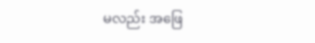မလည်း အဖြေ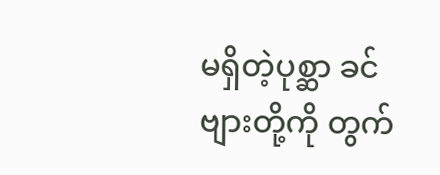မရှိတဲ့ပုစ္ဆာ ခင်ဗျားတို့ကို တွက်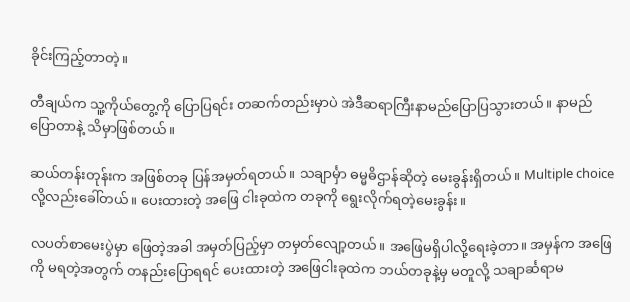ခိုင်းကြည့်တာတဲ့။

တီချယ်က သူ့ကိုယ်တွေ့ကို ပြောပြရင်း တဆက်တည်းမှာပဲ အဲဒီဆရာကြီးနာမည်ပြောပြသွားတယ်။ နာမည်ပြောတာနဲ့ သိမှာဖြစ်တယ်။

ဆယ်တန်းတုန်းက အဖြစ်တခု ပြန်အမှတ်ရတယ်။ သချာင်္မှာ ဓမ္မဓိဌာန်ဆိုတဲ့ မေးခွန်းရှိတယ်။ Multiple choice လို့လည်းခေါ်တယ်။ ပေးထားတဲ့ အဖြေ ငါးခုထဲက တခုကို ရွေးလိုက်ရတဲ့မေးခွန်း။

လပတ်စာမေးပွဲမှာ ဖြေတဲ့အခါ အမှတ်ပြည့်မှာ တမှတ်လျော့တယ်။ အဖြေမရှိပါလို့ရေးခဲ့တာ။ အမှန်က အဖြေကို မရတဲ့အတွက် တနည်းပြောရရင် ပေးထားတဲ့ အဖြေငါးခုထဲက ဘယ်တခုနဲ့မှ မတူလို့ သချာင်္ဆရာမ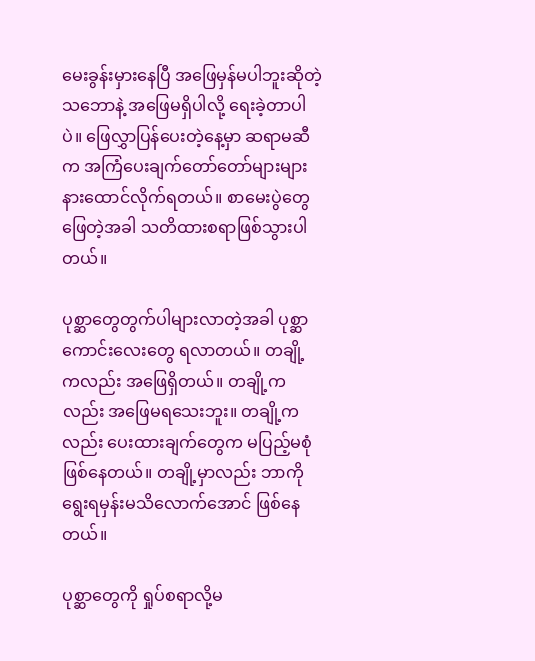မေးခွန်းမှားနေပြီ အဖြေမှန်မပါဘူးဆိုတဲ့သဘောနဲ့ အဖြေမရှိပါလို့ ရေးခဲ့တာပါပဲ။ ဖြေလွှာပြန်ပေးတဲ့နေ့မှာ ဆရာမဆီက အကြံပေးချက်တော်တော်များများ နားထောင်လိုက်ရတယ်။ စာမေးပွဲတွေဖြေတဲ့အခါ သတိထားစရာဖြစ်သွားပါတယ်။

ပုစ္ဆာတွေတွက်ပါများလာတဲ့အခါ ပုစ္ဆာကောင်းလေးတွေ ရလာတယ်။ တချို့ကလည်း အဖြေရှိတယ်။ တချို့ကလည်း အဖြေမရသေးဘူး။ တချို့ကလည်း ပေးထားချက်တွေက မပြည့်မစုံဖြစ်နေတယ်။ တချို့မှာလည်း ဘာကိုရွေးရမှန်းမသိလောက်အောင် ဖြစ်နေတယ်။

ပုစ္ဆာတွေကို ရှုပ်စရာလို့မ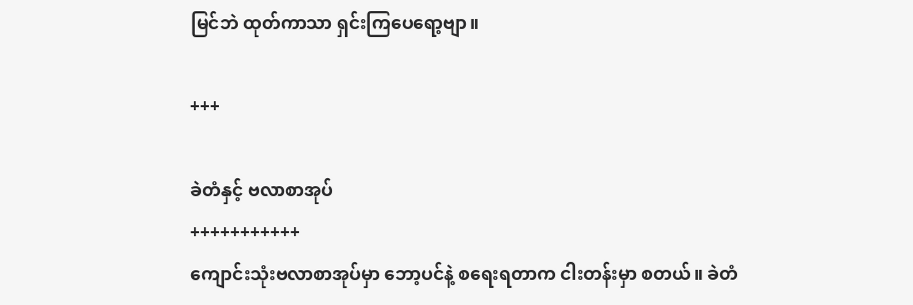မြင်ဘဲ ထုတ်ကာသာ ရှင်းကြပေရော့ဗျာ။

+++

ခဲတံနှင့် ဗလာစာအုပ်
+++++++++++
ကျောင်းသုံးဗလာစာအုပ်မှာ ဘော့ပင်နဲ့ စရေးရတာက ငါးတန်းမှာ စတယ်။ ခဲတံ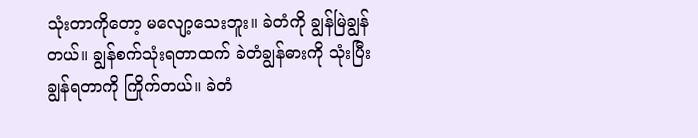သုံးတာကိုတော့ မလျော့သေးဘူး။ ခဲတံကို ချွန်မြဲချွန်တယ်။ ချွန်စက်သုံးရတာထက် ခဲတံချွန်ဓားကို သုံးပြီးချွန်ရတာကို ကြိုက်တယ်။ ခဲတံ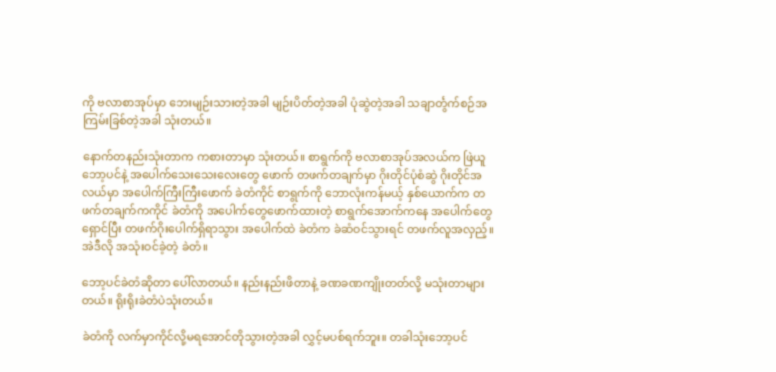ကို ဗလာစာအုပ်မှာ ဘေးမျဉ်းသားတဲ့အခါ မျဉ်းပိတ်တဲ့အခါ ပုံဆွဲတဲ့အခါ သချာင်္တွက်စဉ်အကြမ်းခြစ်တဲ့အခါ သုံးတယ်။

နောက်တနည်းသုံးတာက ကစားတာမှာ သုံးတယ်။ စာရွက်ကို ဗလာစာအုပ်အလယ်က ဖြဲယူ ဘော့ပင်နဲ့ အပေါက်သေးသေးလေးတွေ ဖောက် တဖက်တချက်မှာ ဂိုးတိုင်ပုံစံဆွဲ ဂိုးတိုင်အလယ်မှာ အပေါက်ကြီးကြီးဖောက် ခဲတံကိုင် စာရွက်ကို ဘောလုံးကန်မယ့် နှစ်ယောက်က တဖက်တချက်ကကိုင် ခဲတံကို အပေါက်တွေဖောက်ထားတဲ့ စာရွက်အောက်ကနေ အပေါက်တွေရှောင်ပြီး တဖက်ဂိုးပေါက်ရှိရာသွား အပေါက်ထဲ ခဲတံက ခဲဆံဝင်သွားရင် တဖက်လူအလှည့်။
အဲဒီလို အသုံးဝင်ခဲ့တဲ့ ခဲတံ။

ဘော့ပင်ခဲတံဆိုတာ ပေါ်လာတယ်။ နည်းနည်းဖိတာနဲ့ ခဏခဏကျိုးတတ်လို့ မသုံးတာများတယ်။ ရိုးရိုးခဲတံပဲသုံးတယ်။

ခဲတံကို လက်မှာကိုင်လို့မရအောင်တိုသွားတဲ့အခါ လွှင့်မပစ်ရက်ဘူး။ တခါသုံးဘော့ပင်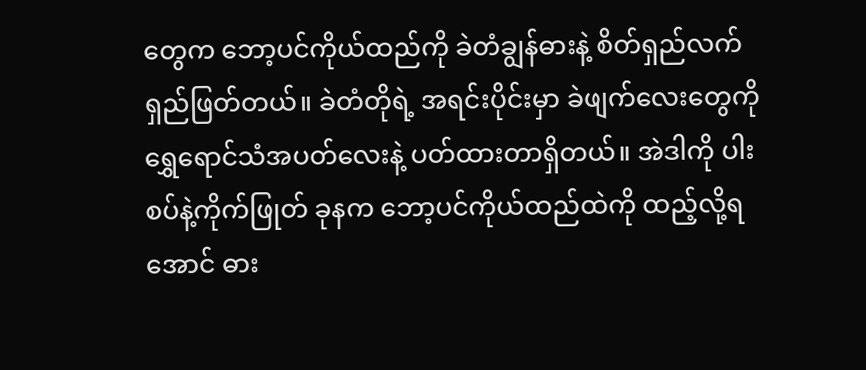တွေက ဘော့ပင်ကိုယ်ထည်ကို ခဲတံချွန်ဓားနဲ့ စိတ်ရှည်လက်ရှည်ဖြတ်တယ်။ ခဲတံတိုရဲ့ အရင်းပိုင်းမှာ ခဲဖျက်လေးတွေကို ရွှေရောင်သံအပတ်လေးနဲ့ ပတ်ထားတာရှိတယ်။ အဲဒါကို ပါးစပ်နဲ့ကိုက်ဖြုတ် ခုနက ဘော့ပင်ကိုယ်ထည်ထဲကို ထည့်လို့ရအောင် ဓား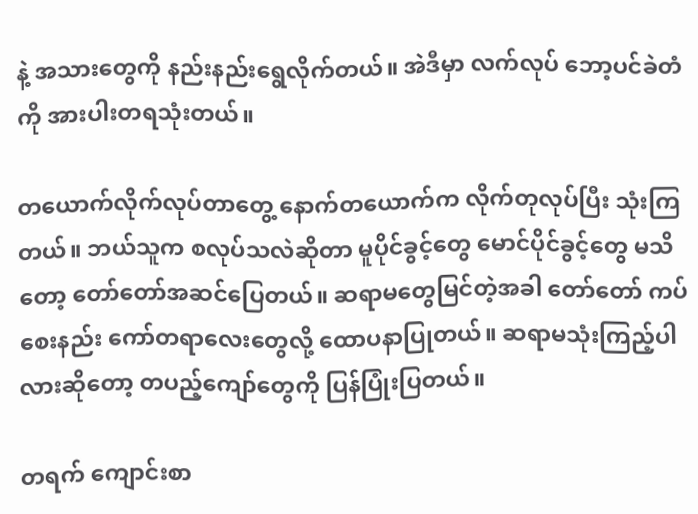နဲ့ အသားတွေကို နည်းနည်းရွေလိုက်တယ်။ အဲဒီမှာ လက်လုပ် ဘော့ပင်ခဲတံကို အားပါးတရသုံးတယ်။

တယောက်လိုက်လုပ်တာတွေ့ နောက်တယောက်က လိုက်တုလုပ်ပြီး သုံးကြတယ်။ ဘယ်သူက စလုပ်သလဲဆိုတာ မူပိုင်ခွင့်တွေ မောင်ပိုင်ခွင့်တွေ မသိတော့ တော်တော်အဆင်ပြေတယ်။ ဆရာမတွေမြင်တဲ့အခါ တော်တော် ကပ်စေးနည်း ကော်တရာလေးတွေလို့ ထောပနာပြုတယ်။ ဆရာမသုံးကြည့်ပါလားဆိုတော့ တပည့်ကျော်တွေကို ပြန်ပြုံးပြတယ်။

တရက် ကျောင်းစာ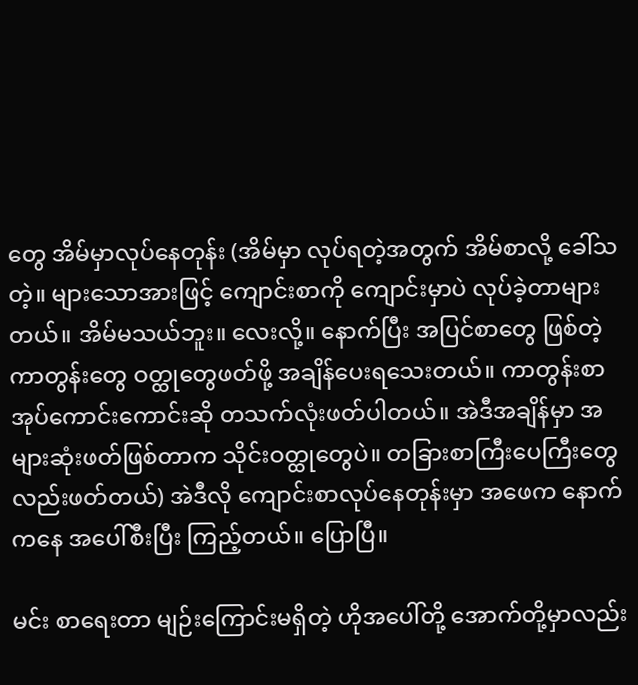တွေ အိမ်မှာလုပ်နေတုန်း (အိမ်မှာ လုပ်ရတဲ့အတွက် အိမ်စာလို့ ခေါ်သတဲ့။ များသောအားဖြင့် ကျောင်းစာကို ကျောင်းမှာပဲ လုပ်ခဲ့တာများတယ်။ အိမ်မသယ်ဘူး။ လေးလို့။ နောက်ပြီး အပြင်စာတွေ ဖြစ်တဲ့ ကာတွန်းတွေ ဝတ္ထုတွေဖတ်ဖို့ အချိန်ပေးရသေးတယ်။ ကာတွန်းစာအုပ်ကောင်းကောင်းဆို တသက်လုံးဖတ်ပါတယ်။ အဲဒီအချိန်မှာ အများဆုံးဖတ်ဖြစ်တာက သိုင်းဝတ္ထုတွေပဲ။ တခြားစာကြီးပေကြီးတွေလည်းဖတ်တယ်) အဲဒီလို ကျောင်းစာလုပ်နေတုန်းမှာ အဖေက နောက်ကနေ အပေါ်စီးပြီး ကြည့်တယ်။ ပြောပြီ။

မင်း စာရေးတာ မျဉ်းကြောင်းမရှိတဲ့ ဟိုအပေါ်တို့ အောက်တို့မှာလည်း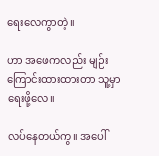ရေးလေကွာတဲ့။

ဟာ အဖေကလည်း မျဉ်းကြောင်းထားထားတာ သူ့မှာရေးဖို့လေ။

လပ်နေတယ်ကွ။ အပေါ်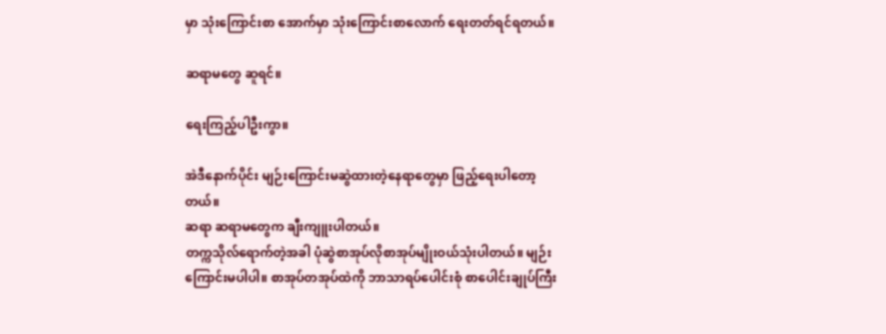မှာ သုံးကြောင်းစာ အောက်မှာ သုံးကြောင်းစာလောက် ရေးတတ်ရင်ရတယ်။

ဆရာမတွေ ဆူရင်။

ရေးကြည့်ပါဦးကွာ။

အဲဒီနောက်ပိုင်း မျဉ်းကြောင်းမဆွဲထားတဲ့နေရာတွေမှာ ဖြည့်ရေးပါတော့တယ်။
ဆရာ ဆရာမတွေက ချီးကျူးပါတယ်။
တက္ကသိုလ်ရောက်တဲ့အခါ ပုံဆွဲစာအုပ်လိုစာအုပ်မျိုးဝယ်သုံးပါတယ်။ မျဉ်းကြောင်းမပါပါ။ စာအုပ်တအုပ်ထဲကို ဘာသာရပ်ပေါင်းစုံ စာပေါင်းချုပ်ကြီး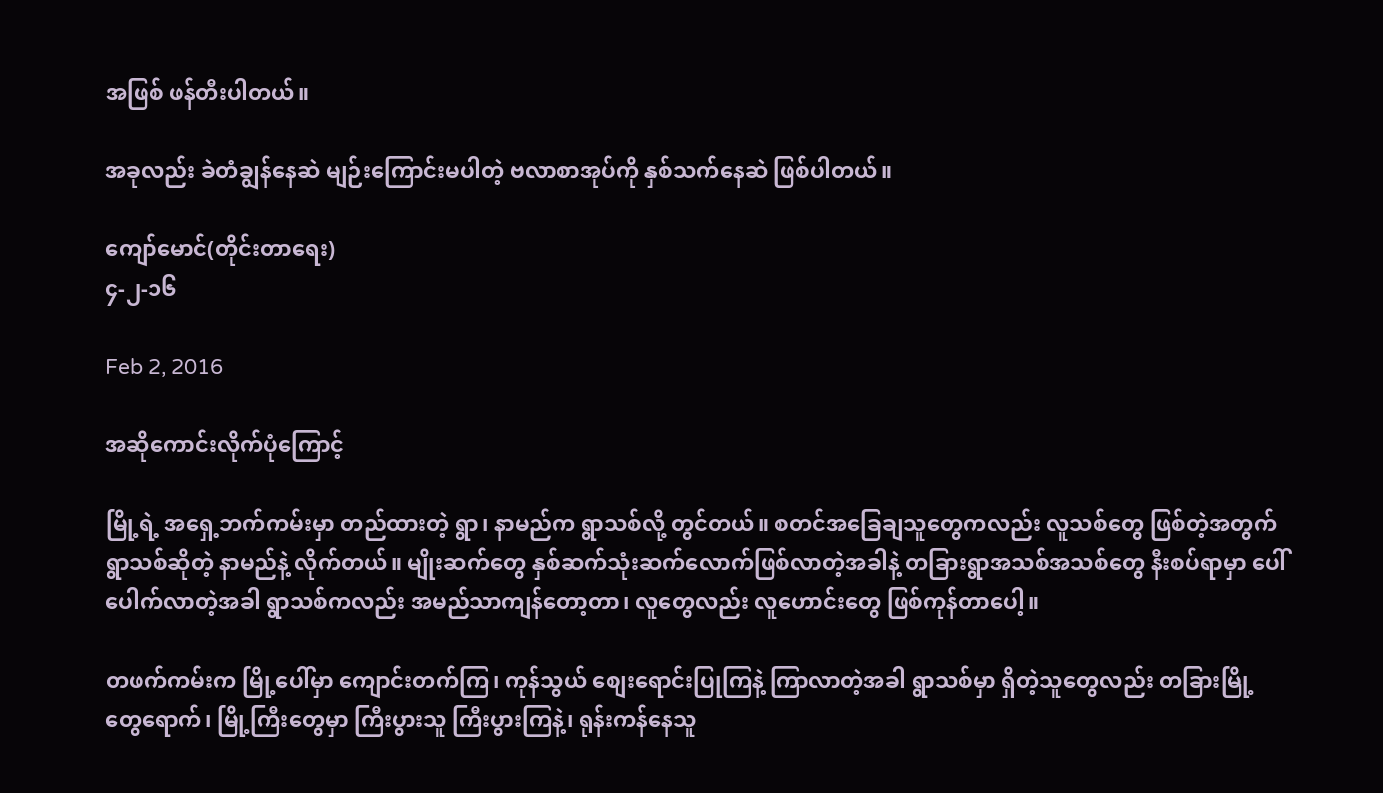အဖြစ် ဖန်တီးပါတယ်။

အခုလည်း ခဲတံချွန်နေဆဲ မျဉ်းကြောင်းမပါတဲ့ ဗလာစာအုပ်ကို နှစ်သက်နေဆဲ ဖြစ်ပါတယ်။

ကျော်မောင်(တိုင်းတာရေး)
၄-၂-၁၆

Feb 2, 2016

အဆိုကောင်းလိုက်ပုံကြောင့်

မြို့ရဲ့ အရှေ့ဘက်ကမ်းမှာ တည်ထားတဲ့ ရွာ၊ နာမည်က ရွာသစ်လို့ တွင်တယ်။ စတင်အခြေချသူတွေကလည်း လူသစ်တွေ ဖြစ်တဲ့အတွက် ရွာသစ်ဆိုတဲ့ နာမည်နဲ့ လိုက်တယ်။ မျိုးဆက်တွေ နှစ်ဆက်သုံးဆက်လောက်ဖြစ်လာတဲ့အခါနဲ့ တခြားရွာအသစ်အသစ်တွေ နီးစပ်ရာမှာ ပေါ်ပေါက်လာတဲ့အခါ ရွာသစ်ကလည်း အမည်သာကျန်တော့တာ၊ လူတွေလည်း လူဟောင်းတွေ ဖြစ်ကုန်တာပေါ့။

တဖက်ကမ်းက မြို့ပေါ်မှာ ကျောင်းတက်ကြ၊ ကုန်သွယ် စျေးရောင်းပြုကြနဲ့ ကြာလာတဲ့အခါ ရွာသစ်မှာ ရှိတဲ့သူတွေလည်း တခြားမြို့တွေရောက်၊ မြို့ကြီးတွေမှာ ကြီးပွားသူ ကြီးပွားကြနဲ့၊ ရုန်းကန်နေသူ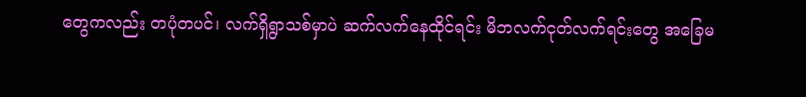တွေကလည်း တပုံတပင်၊ လက်ရှိရွာသစ်မှာပဲ ဆက်လက်နေထိုင်ရင်း မိဘလက်ငုတ်လက်ရင်းတွေ အခြေမ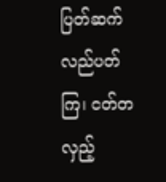ပြတ်ဆက်လည်ပတ်ကြ၊ ငတ်တလှည့်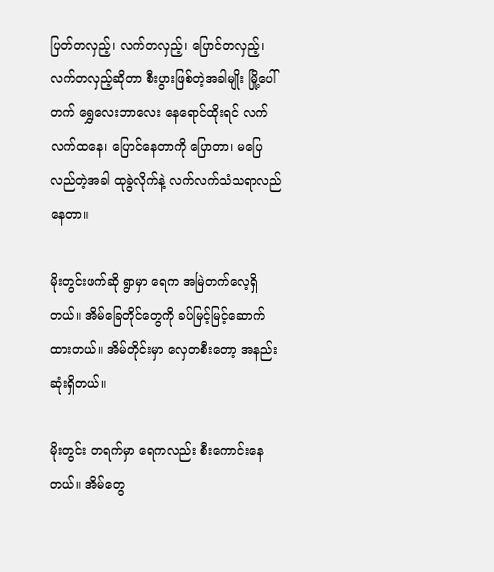ပြတ်တလှည့်၊ လက်တလှည့်၊ ပြောင်တလှည့်၊ လက်တလှည့်ဆိုတာ စီးပွားဖြစ်တဲ့အခါမျိုး မြို့ပေါ်တက် ရွှေလေးဘာလေး နေရောင်ထိုးရင် လက်လက်ထနေ၊ ပြောင်နေတာကို ပြောတာ၊ မပြေလည်တဲ့အခါ ထုခွဲလိုက်နဲ့ လက်လက်သံသရာလည်နေတာ။

မိုးတွင်းဖက်ဆို ရွာမှာ ရေက အမြဲတက်လေ့ရှိတယ်။ အိမ်ခြေတိုင်တွေကို ခပ်မြင့်မြင့်ဆောက်ထားတယ်။ အိမ်တိုင်းမှာ လှေတစီးတော့ အနည်းဆုံးရှိတယ်။

မိုးတွင်း တရက်မှာ ရေကလည်း စီးကောင်းနေတယ်။ အိမ်တွေ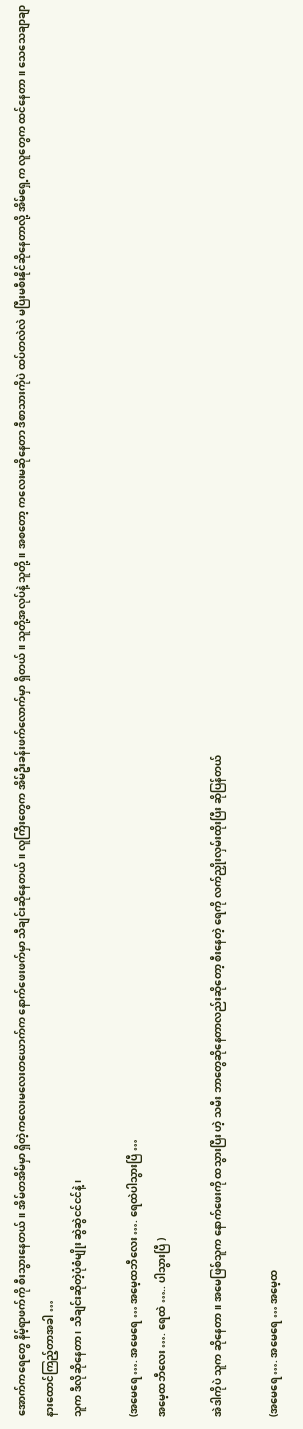အောက်ကရေတွေ နိမ့်ရာဖက်ကို စီးသွားနေတယ်။ အိမ်တအိမ်မှာ ရှိတဲ့ကလေးမလေးတယောက်က နောက်ဖေးဖက်မှာ သီချင်းဆိုနေတယ်။ လူကြီးတွေက အိမ်ဦးခန်းဖက်လောက်မှာ ရှိတယ်။ သူတို့အလုပ်နဲ့ သူတို့။ အစတော့ ကလေးမဆိုနေတာ ဒီစာသားကိုပဲ ထပ်တလဲလဲ မပြီးမစီးနိုင်ဆိုနေတာလို့ အိမ်ရှေ့က လူတွေက ထင်နေတာ။ သေသေချာချာနားထောင်ကြည့်တာအခါ …
သူက ဒီလိုဆိုနေတာ ၊ သီချင်းဆိုတဲ့ပုံစံမျိုး ဆွဲဆွဲငင်ငင်နဲ့၊

(အမေရေ …. အမေရေ … အမေ့ထဘီလေး …. ရေထဲပါသွားပြီ …
အမေ့ထဘီလေး …. ရေထဲ ….. ပါသွားပြီ )

အဲဒါကိုပဲ သူက ဆိုနေတာ။ အမေဖြစ်သူက နောက်ဖေးကို ထသွားပြီး ဟဲ့ သမီး ဘာတွေဆိုနေတာလည်းဆိုတော့ စီးနေတဲ့ ရေကို လက်ညှိုးလှမ်းထိုးပြီး ဆိုပြန်တယ်

(အမေရေ …. အမေရေ … အမေ့ထ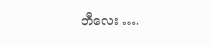ဘီလေး ….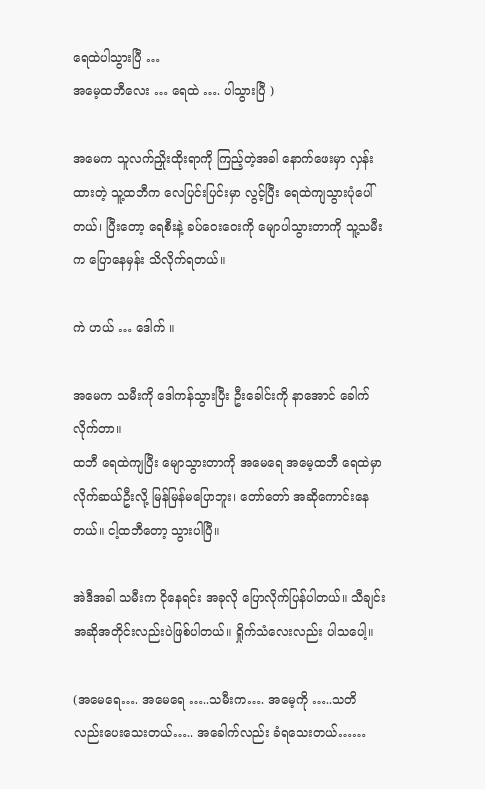ရေထဲပါသွားပြီ …
အမေ့ထဘီလေး … ရေထဲ …. ပါသွားပြီ )

အမေက သူလက်ညှိုးထိုးရာကို ကြည့်တဲ့အခါ နောက်ဖေးမှာ လှန်းထားတဲ့ သူ့ထဘီက လေပြင်းပြင်းမှာ လွင့်ပြီး ရေထဲကျသွားပုံပေါ်တယ်၊ ပြီးတော့ ရေစီးနဲ့ ခပ်ဝေးဝေးကို မျောပါသွားတာကို သူ့သမီးက ပြောနေမှန်း သိလိုက်ရတယ်။

ကဲ ဟယ် … ဒေါက် ။

အမေက သမီးကို ဒေါကန်သွားပြီး ဦးခေါင်းကို နာအောင် ခေါက်လိုက်တာ။
ထဘီ ရေထဲကျပြီး မျောသွားတာကို အမေရေ အမေ့ထဘီ ရေထဲမှာ လိုက်ဆယ်ဦးလို့ မြန်မြန်မပြောဘူး၊ တော်တော် အဆိုကောင်းနေတယ်။ ငါ့ထဘီတော့ သွားပါပြီ။

အဲဒီအခါ သမီးက ငိုနေရင်း အခုလို ပြောလိုက်ပြန်ပါတယ်။ သီချင်းအဆိုအတိုင်းလည်းပဲဖြစ်ပါတယ်။ ရှိုက်သံလေးလည်း ပါသပေါ့။

(အမေရေ…. အမေရေ …..သမီးက…. အမေ့ကို …..သတိလည်းပေးသေးတယ်….. အခေါက်လည်း ခံရသေးတယ်……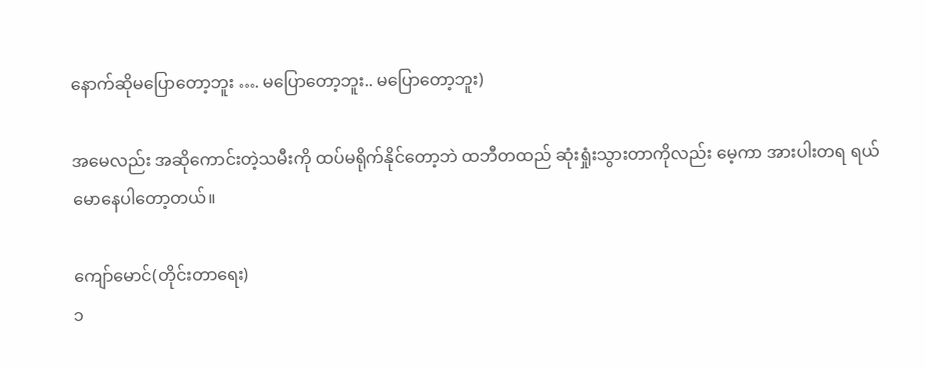နောက်ဆိုမပြောတော့ဘူး …. မပြောတော့ဘူး.. မပြောတော့ဘူး)

အမေလည်း အဆိုကောင်းတဲ့သမီးကို ထပ်မရိုက်နိုင်တော့ဘဲ ထဘီတထည် ဆုံးရှုံးသွားတာကိုလည်း မေ့ကာ အားပါးတရ ရယ်မောနေပါတော့တယ်။

ကျော်မောင်(တိုင်းတာရေး)
၁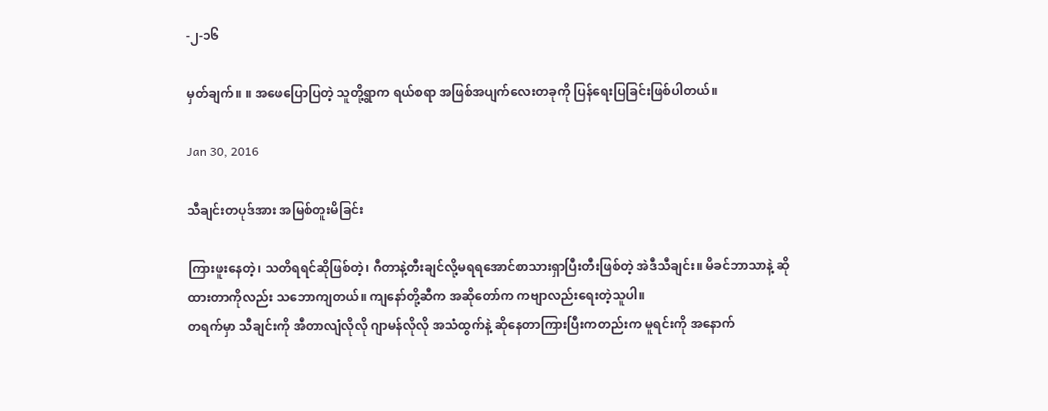-၂-၁၆

မှတ်ချက်။ ။ အဖေပြောပြတဲ့ သူတို့ရွာက ရယ်စရာ အဖြစ်အပျက်လေးတခုကို ပြန်ရေးပြခြင်းဖြစ်ပါတယ်။

Jan 30, 2016

သီချင်းတပုဒ်အား အမြစ်တူးမိခြင်း

ကြားဖူးနေတဲ့၊ သတိရရင်ဆိုဖြစ်တဲ့၊ ဂီတာနဲ့တီးချင်လို့မရရအောင်စာသားရှာပြီးတီးဖြစ်တဲ့ အဲဒီသီချင်း။ မိခင်ဘာသာနဲ့ ဆိုထားတာကိုလည်း သဘောကျတယ်။ ကျနော်တို့ဆီက အဆိုတော်က ကဗျာလည်းရေးတဲ့သူပါ။
တရက်မှာ သီချင်းကို အီတာလျံလိုလို ဂျာမန်လိုလို အသံထွက်နဲ့ ဆိုနေတာကြားပြီးကတည်းက မူရင်းကို အနောက်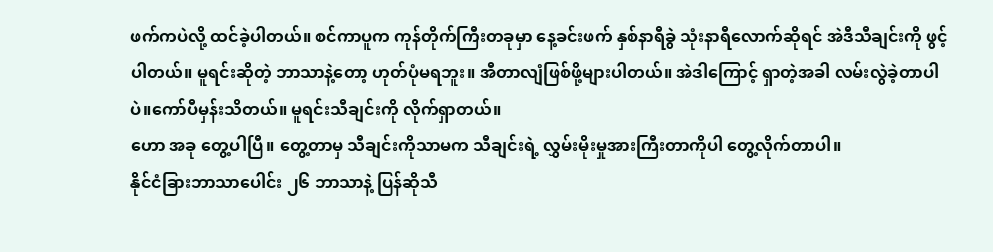ဖက်ကပဲလို့ ထင်ခဲ့ပါတယ်။ စင်ကာပူက ကုန်တိုက်ကြီးတခုမှာ နေ့ခင်းဖက် နှစ်နာရီခွဲ သုံးနာရီလောက်ဆိုရင် အဲဒီသီချင်းကို ဖွင့်ပါတယ်။ မူရင်းဆိုတဲ့ ဘာသာနဲ့တော့ ဟုတ်ပုံမရဘူး။ အီတာလျံဖြစ်ဖို့များပါတယ်။ အဲဒါကြောင့် ရှာတဲ့အခါ လမ်းလွဲခဲ့တာပါပဲ။ကော်ပီမှန်းသိတယ်။ မူရင်းသီချင်းကို လိုက်ရှာတယ်။
ဟော အခု တွေ့ပါပြီ။ တွေ့တာမှ သီချင်းကိုသာမက သီချင်းရဲ့ လွှမ်းမိုးမှုအားကြီးတာကိုပါ တွေ့လိုက်တာပါ။
နိုင်ငံခြားဘာသာပေါင်း ၂၆ ဘာသာနဲ့ ပြန်ဆိုသီ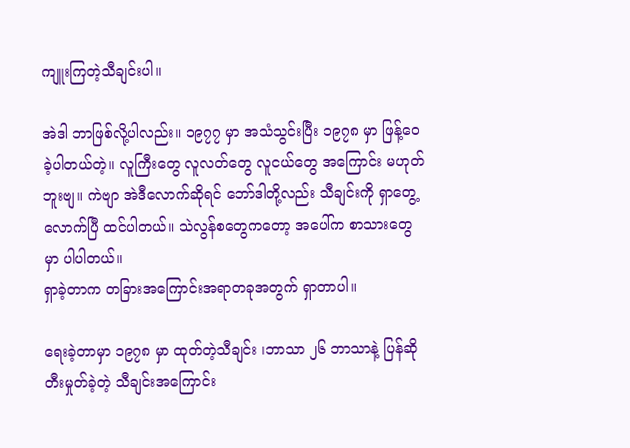ကျူးကြတဲ့သီချင်းပါ။

အဲဒါ ဘာဖြစ်လို့ပါလည်း။ ၁၉၇၇ မှာ အသံသွင်းပြီး ၁၉၇၈ မှာ ဖြန့်ဝေခဲ့ပါတယ်တဲ့။ လူကြီးတွေ လူလတ်တွေ လူငယ်တွေ အကြောင်း မဟုတ်ဘူးဗျ။ ကဲဗျာ အဲဒီလောက်ဆိုရင် ဘော်ဒါတို့လည်း သီချင်းကို ရှာတွေ့လောက်ပြီ ထင်ပါတယ်။ သဲလွန်စတွေကတော့ အပေါ်က စာသားတွေမှာ ပါပါတယ်။
ရှာခဲ့တာက တခြားအကြောင်းအရာတခုအတွက် ရှာတာပါ။

ရေးခဲ့တာမှာ ၁၉၇၈ မှာ ထုတ်တဲ့သီချင်း ၊ဘာသာ ၂၆ ဘာသာနဲ့ ပြန်ဆိုတီးမှုတ်ခဲ့တဲ့ သီချင်းအကြောင်း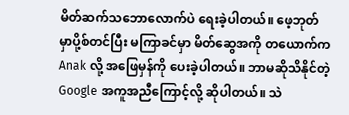မိတ်ဆက်သဘောလောက်ပဲ ရေးခဲ့ပါတယ်။ ဖေ့ဘုတ်မှာပို့စ်တင်ပြီး မကြာခင်မှာ မိတ်ဆွေအကို တယောက်က Anak လို့ အဖြေမှန်ကို ပေးခဲ့ပါတယ်။ ဘာမဆိုသိနိုင်တဲ့ Google အကူအညီကြောင့်လို့ ဆိုပါတယ်။ သဲ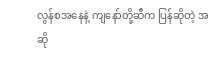လွန်စအနေနဲ့ ကျနော်တို့ဆီက ပြန်ဆိုတဲ့ အဆို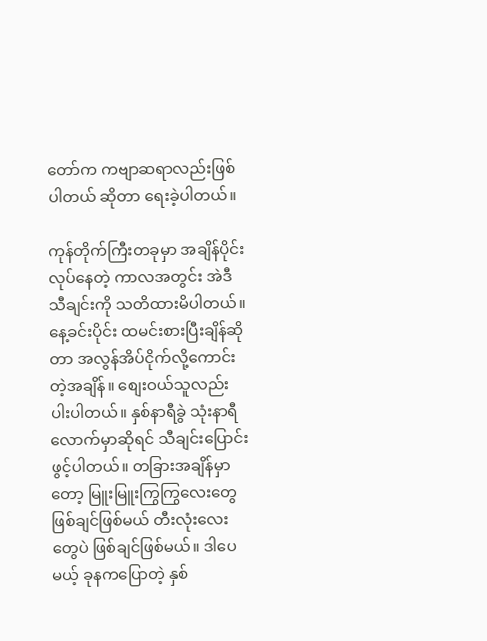တော်က ကဗျာဆရာလည်းဖြစ်ပါတယ် ဆိုတာ ရေးခဲ့ပါတယ်။

ကုန်တိုက်ကြီးတခုမှာ အချိန်ပိုင်း လုပ်နေတဲ့ ကာလအတွင်း အဲဒီသီချင်းကို သတိထားမိပါတယ်။ နေ့ခင်းပိုင်း ထမင်းစားပြီးချိန်ဆိုတာ အလွန်အိပ်ငိုက်လို့ကောင်းတဲ့အချိန်။ စျေးဝယ်သူလည်း ပါးပါတယ်။ နှစ်နာရီခွဲ သုံးနာရီလောက်မှာဆိုရင် သီချင်းပြောင်းဖွင့်ပါတယ်။ တခြားအချိန်မှာတော့ မြူးမြူးကြွကြွလေးတွေဖြစ်ချင်ဖြစ်မယ် တီးလုံးလေးတွေပဲ ဖြစ်ချင်ဖြစ်မယ်။ ဒါပေမယ့် ခုနကပြောတဲ့ နှစ်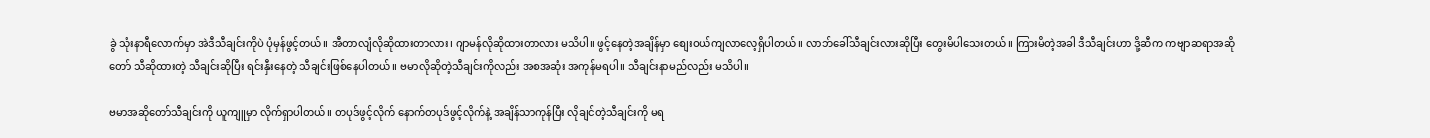ခွဲ သုံးနာရီလောက်မှာ အဲဒီသီချင်းကိုပဲ ပုံမှန်ဖွင့်တယ်။ အီတာလျံလိုဆိုထားတာလား၊ ဂျာမန်လိုဆိုထားတာလား မသိပါ။ ဖွင့်နေတဲ့အချိန်မှာ စျေးဝယ်ကျလာလေ့ရှိပါတယ်။ လာဘ်ခေါ်သီချင်းလားဆိုပြီး တွေးမိပါသေးတယ်။ ကြားမိတဲ့အခါ ဒီသီချင်းဟာ ဒို့ဆီက ကဗျာဆရာအဆိုတော် သီဆိုထားတဲ့ သီချင်းဆိုပြီး ရင်းနှီးနေတဲ့ သီချင်းဖြစ်နေပါတယ်။ ဗမာလိုဆိုတဲ့သီချင်းကိုလည်း အစအဆုံး အကုန်မရပါ။ သီချင်းနာမည်လည်း မသိပါ။

ဗမာအဆိုတော်သီချင်းကို ယူကျူမှာ လိုက်ရှာပါတယ်။ တပုဒ်ဖွင့်လိုက် နောက်တပုဒ်ဖွင့်လိုက်နဲ့ အချိန်သာကုန်ပြီး လိုချင်တဲ့သီချင်းကို မရ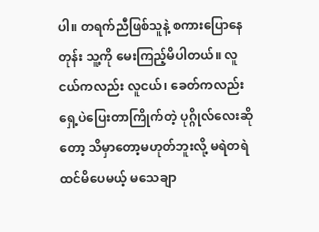ပါ။ တရက်ညီဖြစ်သူနဲ့ စကားပြောနေတုန်း သူ့ကို မေးကြည့်မိပါတယ်။ လူငယ်ကလည်း လူငယ်၊ ခေတ်ကလည်း ရှေ့ပဲပြေးတာကြိုက်တဲ့ ပုဂ္ဂိုလ်လေးဆိုတော့ သိမှာတော့မဟုတ်ဘူးလို့ မရဲတရဲ ထင်မိပေမယ့် မသေချာ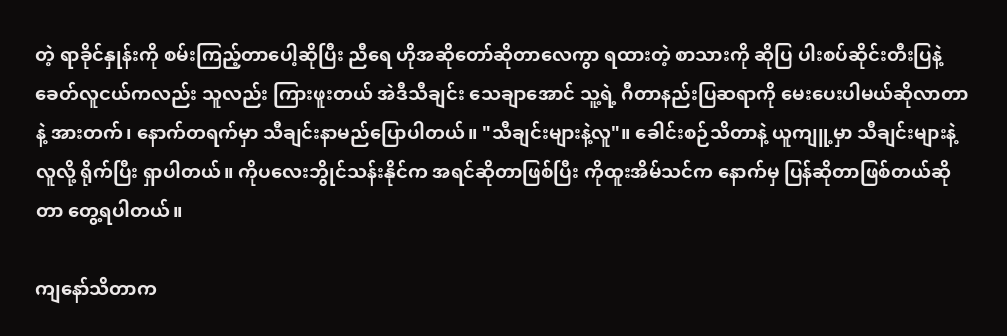တဲ့ ရာခိုင်နှုန်းကို စမ်းကြည့်တာပေါ့ဆိုပြီး ညီရေ ဟိုအဆိုတော်ဆိုတာလေကွာ ရထားတဲ့ စာသားကို ဆိုပြ ပါးစပ်ဆိုင်းတီးပြနဲ့ ခေတ်လူငယ်ကလည်း သူလည်း ကြားဖူးတယ် အဲဒီသီချင်း သေချာအောင် သူ့ရဲ့ ဂီတာနည်းပြဆရာကို မေးပေးပါမယ်ဆိုလာတာနဲ့ အားတက်၊ နောက်တရက်မှာ သီချင်းနာမည်ပြောပါတယ်။ "သီချင်းများနဲ့လူ"။ ခေါင်းစဉ်သိတာနဲ့ ယူကျူ့မှာ သီချင်းများနဲ့လူလို့ ရိုက်ပြီး ရှာပါတယ်။ ကိုပလေးဘွိုင်သန်းနိုင်က အရင်ဆိုတာဖြစ်ပြီး ကိုထူးအိမ်သင်က နောက်မှ ပြန်ဆိုတာဖြစ်တယ်ဆိုတာ တွေ့ရပါတယ်။

ကျနော်သိတာက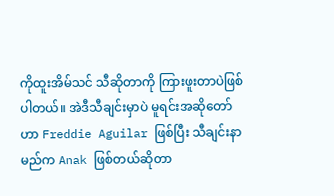ကိုထူးအိမ်သင် သီဆိုတာကို ကြားဖူးတာပဲဖြစ်ပါတယ်။ အဲဒီသီချင်းမှာပဲ မူရင်းအဆိုတော်ဟာ Freddie Aguilar ဖြစ်ပြီး သီချင်းနာမည်က Anak ဖြစ်တယ်ဆိုတာ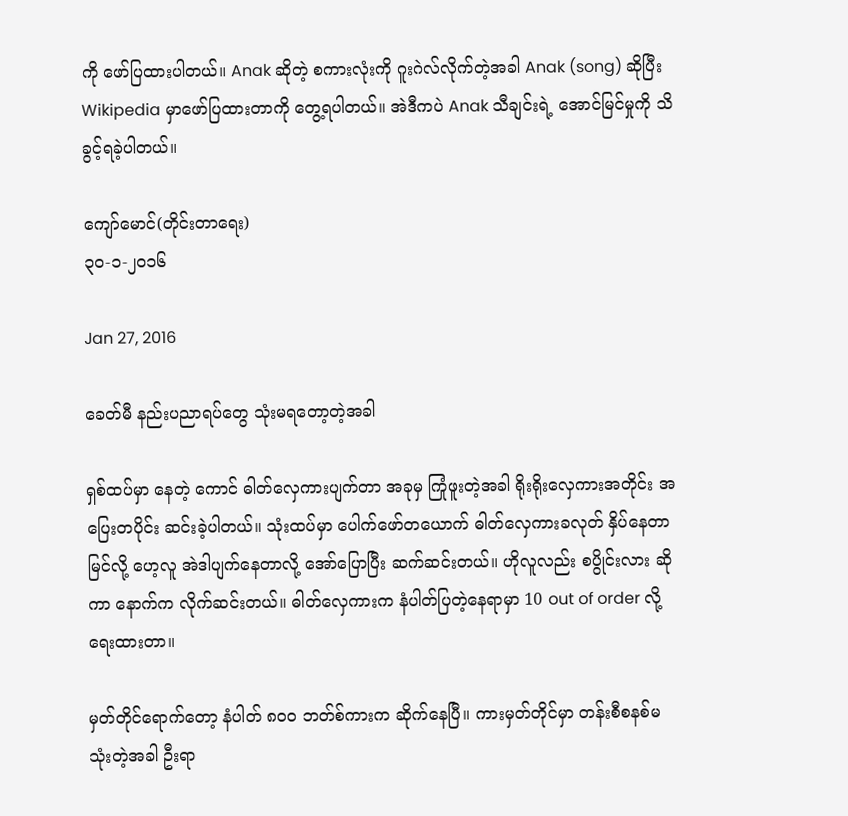ကို ဖော်ပြထားပါတယ်။ Anak ဆိုတဲ့ စကားလုံးကို ဂူးဂဲလ်လိုက်တဲ့အခါ Anak (song) ဆိုပြီး Wikipedia မှာဖော်ပြထားတာကို တွေ့ရပါတယ်။ အဲဒီကပဲ Anak သီချင်းရဲ့ အောင်မြင်မှုကို သိခွင့်ရခဲ့ပါတယ်။

ကျော်မောင်(တိုင်းတာရေး)
၃၀-၁-၂၀၁၆

Jan 27, 2016

ခေတ်မီ နည်းပညာရပ်တွေ သုံးမရတော့တဲ့အခါ

ရှစ်ထပ်မှာ နေတဲ့ ကောင် ဓါတ်လှေကားပျက်တာ အခုမှ ကြုံဖူးတဲ့အခါ ရိုးရိုးလှေကားအတိုင်း အပြေးတပိုင်း ဆင်းခဲ့ပါတယ်။ သုံးထပ်မှာ ပေါက်ဖော်တယောက် ဓါတ်လှေကားခလုတ် နှိပ်နေတာမြင်လို့ ဟေ့လူ အဲဒါပျက်နေတာလို့ အော်ပြောပြီး ဆက်ဆင်းတယ်။ ဟိုလူလည်း စပွိုင်းလား ဆိုကာ နောက်က လိုက်ဆင်းတယ်။ ဓါတ်လှေကားက နံပါတ်ပြတဲ့နေရာမှာ 10 out of order လို့ရေးထားတာ။

မှတ်တိုင်ရောက်တော့ နံပါတ် ၈၀၀ ဘတ်စ်ကားက ဆိုက်နေပြီ။ ကားမှတ်တိုင်မှာ တန်းစီစနစ်မသုံးတဲ့အခါ ဦးရာ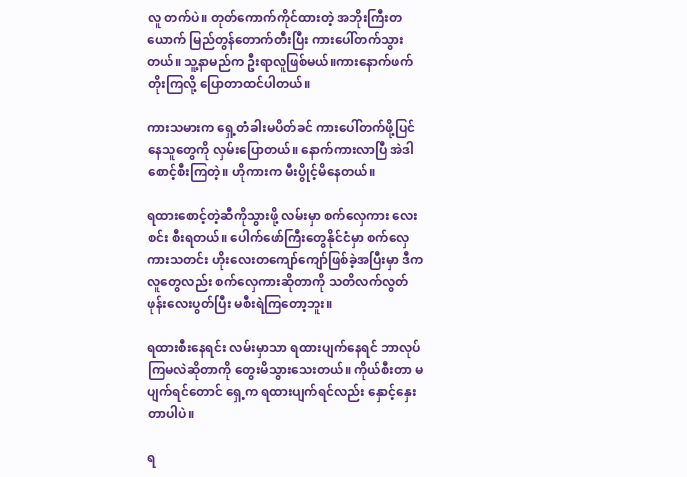လူ တက်ပဲ။ တုတ်ကောက်ကိုင်ထားတဲ့ အဘိုးကြီးတယောက် မြည်တွန်တောက်တီးပြီး ကားပေါ်တက်သွားတယ်။ သူ့နာမည်က ဦးရာလူဖြစ်မယ်။ကားနောက်ဖက် တိုးကြလို့ ပြောတာထင်ပါတယ်။

ကားသမားက ရှေ့တံခါးမပိတ်ခင် ကားပေါ်တက်ဖို့ပြင်နေသူတွေကို လှမ်းပြောတယ်။ နောက်ကားလာပြီ အဲဒါ စောင့်စီးကြတဲ့။ ဟိုကားက မီးပွိုင့်မိနေတယ်။

ရထားစောင့်တဲ့ဆီကိုသွားဖို့ လမ်းမှာ စက်လှေကား လေးစင်း စီးရတယ်။ ပေါက်ဖော်ကြီးတွေနိုင်ငံမှာ စက်လှေကားသတင်း ဟိုးလေးတကျော်ကျော်ဖြစ်ခဲ့အပြီးမှာ ဒီကလူတွေလည်း စက်လှေကားဆိုတာကို သတိလက်လွတ် ဖုန်းလေးပွတ်ပြီး မစီးရဲကြတော့ဘူး။

ရထားစီးနေရင်း လမ်းမှာသာ ရထားပျက်နေရင် ဘာလုပ်ကြမလဲဆိုတာကို တွေးမိသွားသေးတယ်။ ကိုယ်စီးတာ မပျက်ရင်တောင် ရှေ့က ရထားပျက်ရင်လည်း နှောင့်နှေးတာပါပဲ။

ရ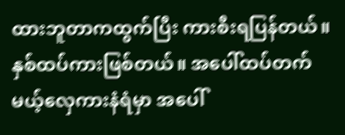ထားဘူတာကထွက်ပြီး ကားစီးရပြန်တယ်။ နှစ်ထပ်ကားဖြစ်တယ်။ အပေါ်ထပ်တက်မယ့်လှေကားနံရံမှာ အပေါ်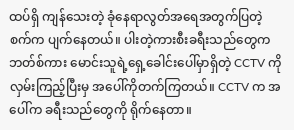ထပ်ရှိ ကျန်သေးတဲ့ ခုံနေရာလွတ်အရေအတွက်ပြတဲ့ စက်က ပျက်နေတယ်။ ပါးတဲ့ကားစီးခရီးသည်တွေက ဘတ်စ်ကား မောင်းသူရဲ့ရှေ့ခေါင်းပေါ်မှာရှိတဲ့ CCTV ကို လှမ်းကြည့်ပြီးမှ အပေါ်ကိုတက်ကြတယ်။ CCTV က အပေါ်က ခရီးသည်တွေကို ရိုက်နေတာ။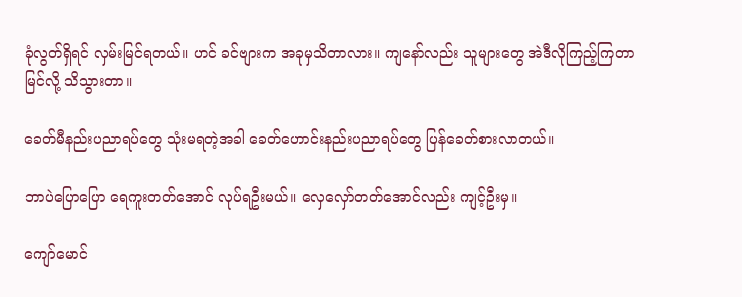ခုံလွတ်ရှိရင် လှမ်းမြင်ရတယ်။ ဟင် ခင်ဗျားက အခုမှသိတာလား။ ကျနော်လည်း သူများတွေ အဲဒီလိုကြည့်ကြတာမြင်လို့ သိသွားတာ။

ခေတ်မီနည်းပညာရပ်တွေ သုံးမရတဲ့အခါ ခေတ်ဟောင်းနည်းပညာရပ်တွေ ပြန်ခေတ်စားလာတယ်။

ဘာပဲပြောပြော ရေကူးတတ်အောင် လုပ်ရဦးမယ်။ လှေလှော်တတ်အောင်လည်း ကျင့်ဦးမှ။

ကျော်မောင်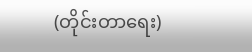(တိုင်းတာရေး)